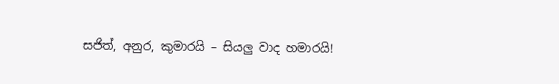සජිත්, අනුර, කුමාරයි – සියලු වාද හමාරයි!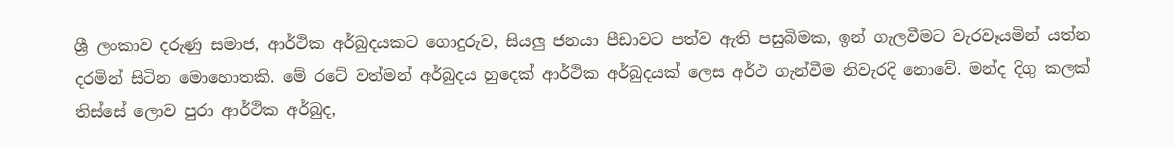ශ්‍රී ලංකාව දරුණු සමාජ, ආර්ථික අර්බුදයකට ගොදුරුව, සියලු ජනයා පීඩාවට පත්ව ඇති පසුබිමක, ඉන් ගැලවීමට වැරවෑයමින් යත්න දරමින් සිටින මොහොතකි. මේ රටේ වත්මන් අර්බුදය හුදෙක් ආර්ථික අර්බුදයක් ලෙස අර්ථ ගැන්වීම නිවැරදි නොවේ. මන්ද දිගු කලක් තිස්සේ ලොව පුරා ආර්ථික අර්බුද,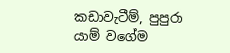කඩාවැටීම්, පුපුරා යාම් වගේම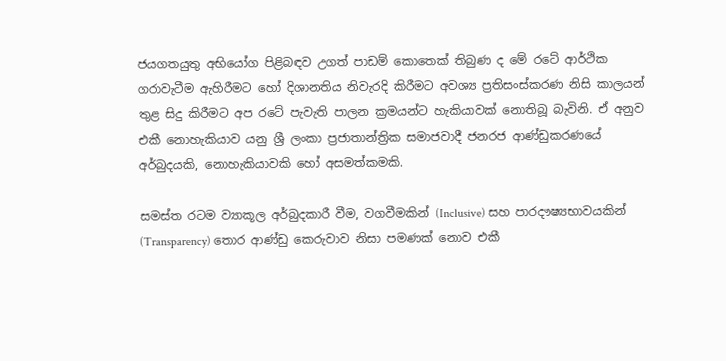ජයගතයුතු අභියෝග පිළිබඳව උගත් පාඩම් කොතෙක් තිබුණ ද මේ රටේ ආර්ථික ගරාවැටීම ඇහිරීමට හෝ දිශානතිය නිවැරදි කිරීමට අවශ්‍ය ප්‍රතිසංස්කරණ නිසි කාලයන් තුළ සිදු කිරීමට අප රටේ පැවැති පාලන ක්‍රමයන්ට හැකියාවක් නොතිබූ බැවිනි. ඒ අනුව එකී නොහැකියාව යනු ශ්‍රී ලංකා ප්‍රජාතාන්ත්‍රික සමාජවාදී ජනරජ ආණ්ඩුකරණයේ අර්බුදයකි, නොහැකියාවකි හෝ අසමත්කමකි.

සමස්ත රටම ව්‍යාකූල අර්බුදකාරී වීම, වගවීමකින් (Inclusive) සහ පාරදෟෂ්‍යභාවයකින් (Transparency) තොර ආණ්ඩු කෙරුවාව නිසා පමණක් නොව එකී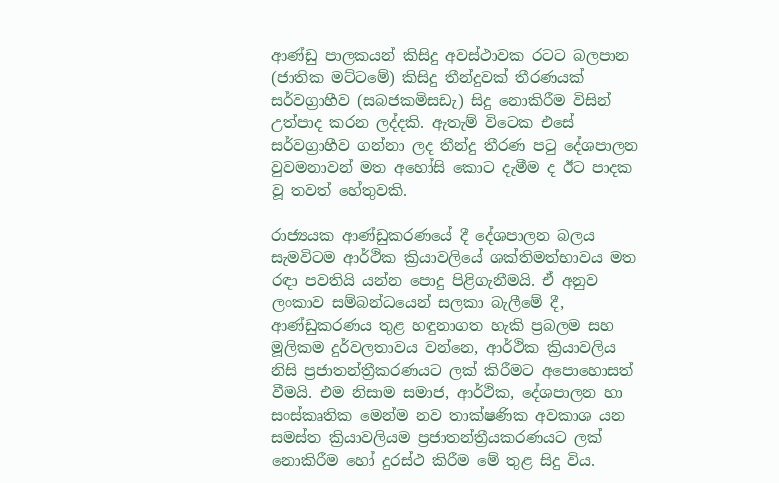ආණ්ඩු පාලකයන් කිසිදු අවස්ථාවක රටට බලපාන (ජාතික මට්ටමේ) කිසිදු තීන්දුවක් තීරණයක් සර්වග්‍රාහීව (සබජකමිසඩැ) සිදු නොකිරීම විසින් උත්පාද කරන ලද්දකි. ඇතැම් විටෙක එසේ සර්වග්‍රාහීව ගන්නා ලද තීන්දු තීරණ පටු දේශපාලන වුවමනාවන් මත අහෝසි කොට දැමීම ද ඊට පාදක වූ තවත් හේතුවකි.

රාජ්‍යයක ආණ්ඩුකරණයේ දී දේශපාලන බලය සැමවිටම ආර්ථික ක්‍රියාවලියේ ශක්තිමත්භාවය මත රඳා පවතියි යන්න පොදු පිළිගැනීමයි. ඒ අනුව ලංකාව සම්බන්ධයෙන් සලකා බැලීමේ දී, ආණ්ඩුකරණය තුළ හඳුනාගත හැකි ප්‍රබලම සහ මූලිකම දුර්වලතාවය වන්නෙ, ආර්ථික ක්‍රියාවලිය නිසි ප්‍රජාතන්ත්‍රීකරණයට ලක් කිරීමට අපොහොසත් වීමයි. එම නිසාම සමාජ, ආර්ථික, දේශපාලන හා සංස්කෘතික මෙන්ම නව තාක්ෂණික අවකාශ යන සමස්ත ක්‍රියාවලියම ප්‍රජාතන්ත්‍රීයකරණයට ලක් නොකිරීම හෝ දුරස්ථ කිරීම මේ තුළ සිදු විය.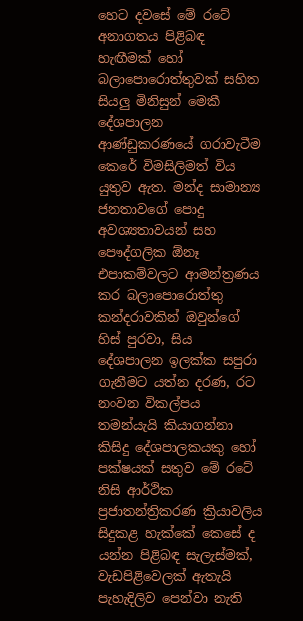හෙට දවසේ මේ රටේ අනාගතය පිළිබඳ හැඟීමක් හෝ බලාපොරොත්තුවක් සහිත සියලු මිනිසුන් මෙකී දේශපාලන ආණ්ඩුකරණයේ ගරාවැටීම කෙරේ විමසිලිමත් විය යුතුව ඇත. මන්ද සාමාන්‍ය ජනතාවගේ පොදු අවශ්‍යතාවයන් සහ පෞද්ගලික ඕනෑ එපාකම්වලට ආමන්ත්‍රණය කර බලාපොරොත්තු කන්දරාවකින් ඔවුන්ගේ හිස් පුරවා, සිය දේශපාලන ඉලක්ක සපුරා ගැනීමට යත්න දරණ, රට නංවන විකල්පය තමන්යැයි කියාගන්නා කිසිදු දේශපාලකයකු හෝ පක්ෂයක් සතුව මේ රටේ නිසි ආර්ථික ප්‍රජාතන්ත්‍රිකරණ ක්‍රියාවලිය සිදුකළ හැක්කේ කෙසේ ද යන්න පිළිබඳ සැලැස්මක්, වැඩපිළිවෙලක් ඇතැයි පැහැදිලිව පෙන්වා නැති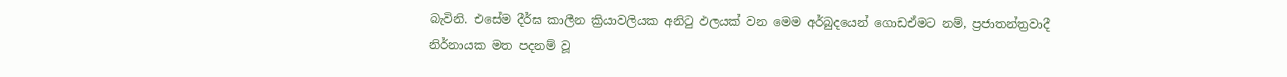බැවිනි. එසේම දීර්ඝ කාලීන ක්‍රියාවලියක අනිටු ඵලයක් වන මෙම අර්බුදයෙන් ගොඩඒමට නම්, ප්‍රජාතන්ත්‍රවාදී නිර්නායක මත පදනම් වූ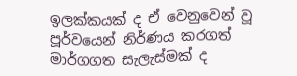ඉලක්කයක් ද ඒ වෙනුවෙන් වූ පූර්වයෙන් නිර්ණය කරගත් මාර්ගගත සැලැස්මක් ද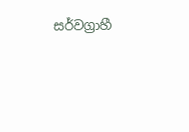සර්වග්‍රාහී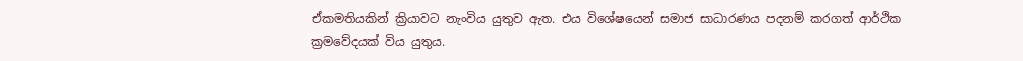ඒකමතියකින් ක්‍රියාවට නැංවිය යුතුව ඇත. එය විශේෂයෙන් සමාජ සාධාරණය පදනම් කරගත් ආර්ථික ක්‍රමවේදයක් විය යුතුය.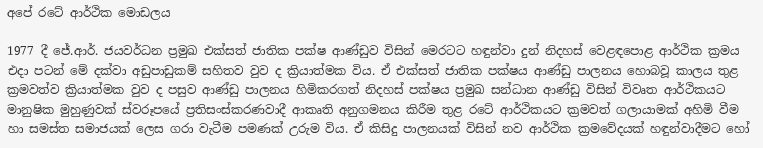අපේ රටේ ආර්ථික මොඩලය

1977 දී ජේ.ආර්. ජයවර්ධන ප්‍රමුඛ එක්සත් ජාතික පක්ෂ ආණ්ඩුව විසින් මෙරටට හඳුන්වා දුන් නිදහස් වෙළඳපොළ ආර්ථික ක්‍රමය එදා පටන් මේ දක්වා අඩුපාඩුකම් සහිතව වුව ද ක්‍රියාත්මක විය. ඒ එක්සත් ජාතික පක්ෂය ආණ්ඩු පාලනය හොබවූ කාලය තුළ ක්‍රමවත්ව ක්‍රියාත්මක වුව ද පසුව ආණ්ඩු පාලනය හිමිකරගත් නිදහස් පක්ෂය ප්‍රමුඛ සන්ධාන ආණ්ඩු විසින් විවෘත ආර්ථිකයට මානුෂික මුහුණුවක් ස්වරූපයේ ප්‍රතිසංස්කරණවාදී ආකෘති අනුගමනය කිරීම තුළ රටේ ආර්ථිකයට ක්‍රමවත් ගලායාමක් අහිමි වීම හා සමස්ත සමාජයක් ලෙස ගරා වැටීම පමණක් උරුම විය. ඒ කිසිදු පාලනයක් විසින් නව ආර්ථික ක්‍රමවේදයක් හඳුන්වාදීමට හෝ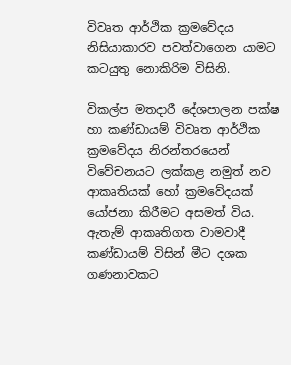විවෘත ආර්ථික ක්‍රමවේදය නිසියාකාරව පවත්වාගෙන යාමට කටයුතු නොකිරිම විසිනි.

විකල්ප මතදාරී දේශපාලන පක්ෂ හා කණ්ඩායම් විවෘත ආර්ථික ක්‍රමවේදය නිරන්තරයෙන් විවේචනයට ලක්කළ නමුත් නව ආකෘතියක් හෝ ක්‍රමවේදයක් යෝජනා කිරීමට අසමත් විය. ඇතැම් ආකෘතිගත වාමවාදී කණ්ඩායම් විසින් මීට දශක ගණනාවකට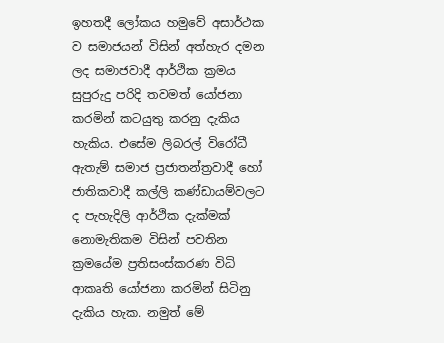ඉහතදී ලෝකය හමුවේ අසාර්ථක ව සමාජයන් විසින් අත්හැර දමන ලද සමාජවාදී ආර්ථික ක්‍රමය සුපුරුදු පරිදි තවමත් යෝජනා කරමින් කටයුතු කරනු දැකිය හැකිය. එසේම ලිබරල් විරෝධී ඇතැම් සමාජ ප්‍රජාතන්ත්‍රවාදී හෝ ජාතිකවාදී කල්ලි කණ්ඩායම්වලට ද පැහැදිලි ආර්ථික දැක්මක් නොමැතිකම විසින් පවතින ක්‍රමයේම ප්‍රතිසංස්කරණ විධි ආකෘති යෝජනා කරමින් සිටිනු දැකිය හැක. නමුත් මේ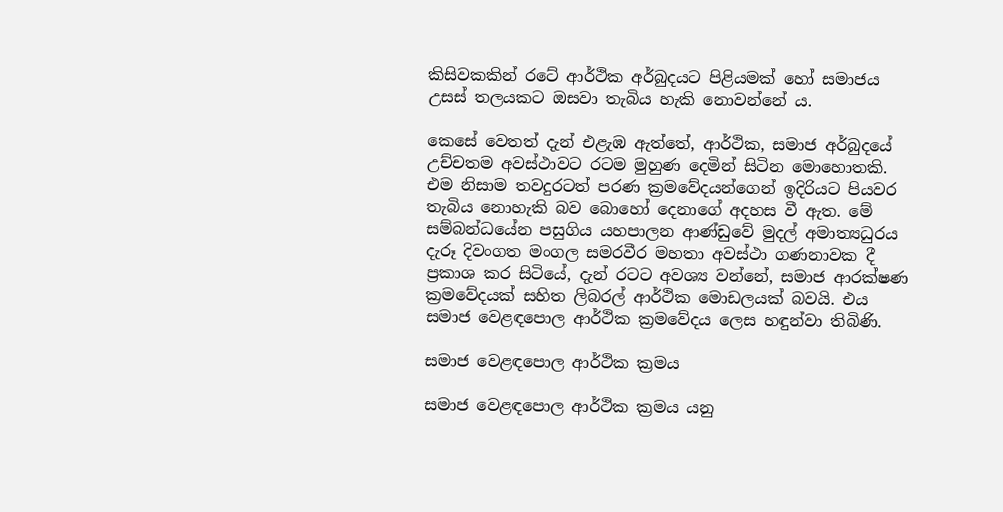කිසිවකකින් රටේ ආර්ථික අර්බුදයට පිළියමක් හෝ සමාජය උසස් තලයකට ඔසවා තැබිය හැකි නොවන්නේ ය.

කෙසේ වෙතත් දැන් එළැඹ ඇත්තේ, ආර්ථික, සමාජ අර්බුදයේ උච්චතම අවස්ථාවට රටම මුහුණ දෙමින් සිටින මොහොතකි. එම නිසාම තවදුරටත් පරණ ක්‍රමවේදයන්ගෙන් ඉදිරියට පියවර තැබිය නොහැකි බව බොහෝ දෙනාගේ අදහස වී ඇත. මේ සම්බන්ධයේන පසුගිය යහපාලන ආණ්ඩුවේ මුදල් අමාත්‍යධුරය දැරූ දිවංගත මංගල සමරවීර මහතා අවස්ථා ගණනාවක දී ප්‍රකාශ කර සිටියේ, දැන් රටට අවශ්‍ය වන්නේ, සමාජ ආරක්ෂණ ක්‍රමවේදයක් සහිත ලිබරල් ආර්ථික මොඩලයක් බවයි. එය සමාජ වෙළඳපොල ආර්ථික ක්‍රමවේදය ලෙස හඳුන්වා තිබිණි.

සමාජ වෙළඳපොල ආර්ථික ක්‍රමය

සමාජ වෙළඳපොල ආර්ථික ක්‍රමය යනු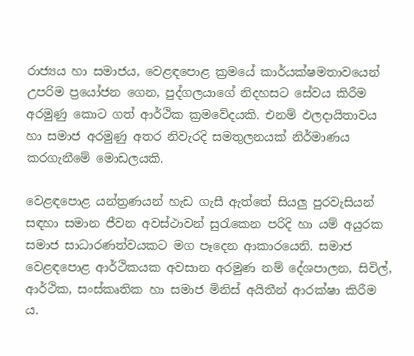රාජ්‍යය හා සමාජය, වෙළඳපොළ ක්‍රමයේ කාර්යක්ෂමතාවයෙන් උපරිම ප්‍රයෝජන ගෙන, පුද්ගලයාගේ නිදහසට සේවය කිරීම අරමුණු කොට ගත් ආර්ථික ක්‍රමවේදයකි. එනම් ඵලදායිතාවය හා සමාජ අරමුණු අතර නිවැරදි සමතුලනයක් නිර්මාණය කරගැනීමේ මොඩලයකි.

වෙළඳපොළ යන්ත්‍රණයන් හැඩ ගැසී ඇත්තේ සියලු පුරවැසියන් සඳහා සමාන ජීවන අවස්ථාවන් සුරැකෙන පරිදි හා යම් අයුරක සමාජ සාධාරණත්වයකට මග පෑදෙන ආකාරයෙනි. සමාජ වෙළඳපොළ ආර්ථිකයක අවසාන අරමුණ නම් දේශපාලන, සිවිල්, ආර්ථික, සංස්කෘතික හා සමාජ මිනිස් අයිතීන් ආරක්ෂා කිරීම ය.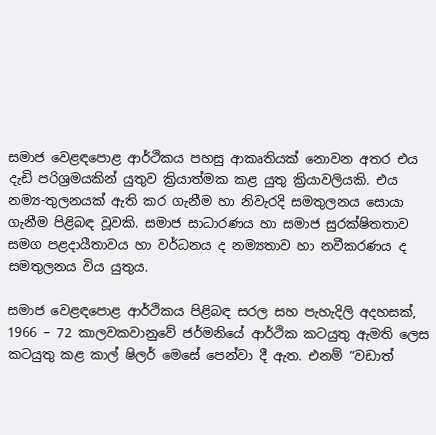සමාජ වෙළඳපොළ ආර්ථිකය පහසු ආකෘතියක් නොවන අතර එය දැඩි පරිශ්‍රමයකින් යුතුව ක්‍රියාත්මක කළ යුතු ක්‍රියාවලියකි. එය නම්‍ය-තුලනයක් ඇති කර ගැනීම හා නිවැරදි සමතුලනය සොයා ගැනීම පිළිබඳ වූවකි. සමාජ සාධාරණය හා සමාජ සුරක්ෂිතතාව සමග පළදායීතාවය හා වර්ධනය ද නම්‍යතාව හා නවීකරණය ද සමතුලනය විය යුතුය.

සමාජ වෙළඳපොළ ආර්ථිකය පිළිබඳ සරල සහ පැහැදිලි අදහසක්, 1966 – 72 කාලවකවානුවේ ජර්මනියේ ආර්ථික කටයුතු ඇමති ලෙස කටයුතු කළ කාල් ෂිලර් මෙසේ පෙන්වා දී ඇත. එනම් “වඩාත්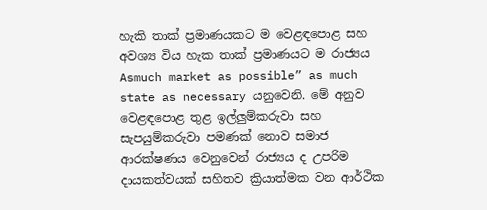හැකි තාක් ප්‍රමාණයකට ම වෙළඳපොළ සහ අවශ්‍ය විය හැක තාක් ප්‍රමාණයට ම රාජ්‍යය Asmuch market as possible” as much state as necessary යනුවෙනි. මේ අනුව වෙළඳපොළ තුළ ඉල්ලුම්කරුවා සහ සැපයුම්කරුවා පමණක් නොව සමාජ ආරක්ෂණය වෙනුවෙන් රාජ්‍යය ද උපරිම දායකත්වයක් සහිතව ක්‍රියාත්මක වන ආර්ථික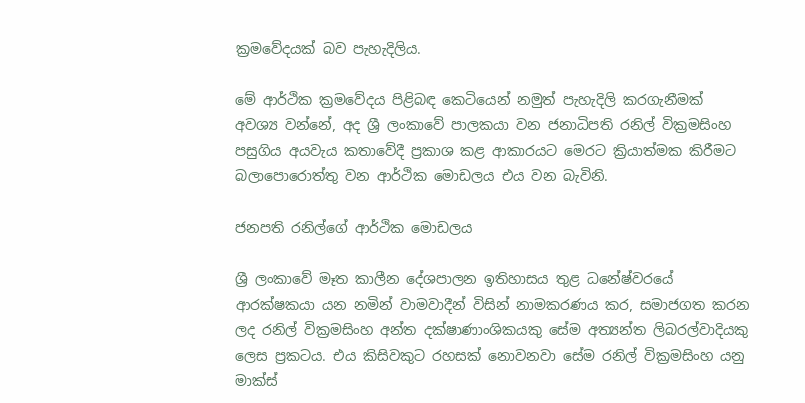ක්‍රමවේදයක් බව පැහැදිලිය.

මේ ආර්ථික ක්‍රමවේදය පිළිබඳ කෙටියෙන් නමුත් පැහැදිලි කරගැනීමක් අවශ්‍ය වන්නේ, අද ශ්‍රී ලංකාවේ පාලකයා වන ජනාධිපති රනිල් වික්‍රමසිංහ පසුගිය අයවැය කතාවේදී ප්‍රකාශ කළ ආකාරයට මෙරට ක්‍රියාත්මක කිරීමට බලාපොරොත්තු වන ආර්ථික මොඩලය එය වන බැවිනි.

ජනපති රනිල්ගේ ආර්ථික මොඩලය

ශ්‍රී ලංකාවේ මෑත කාලීන දේශපාලන ඉතිහාසය තුළ ධනේෂ්වරයේ ආරක්ෂකයා යන නමින් වාමවාදීන් විසින් නාමකරණය කර, සමාජගත කරන ලද රනිල් වික්‍රමසිංහ අන්ත දක්ෂාණාංශිකයකු සේම අත්‍යන්ත ලිබරල්වාදියකු ලෙස ප්‍රකටය. එය කිසිවකුට රහසක් නොවනවා සේම රනිල් වික්‍රමසිංහ යනු මාක්ස්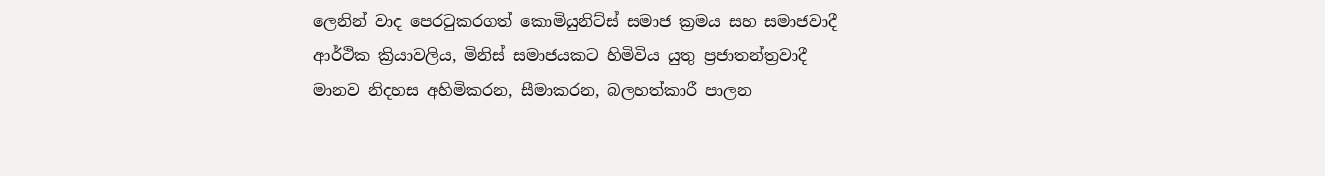ලෙනින් වාද පෙරටුකරගත් කොමියුනිට්ස් සමාජ ක්‍රමය සහ සමාජවාදී ආර්ථික ක්‍රියාවලිය, මිනිස් සමාජයකට හිමිවිය යුතු ප්‍රජාතන්ත්‍රවාදී මානව නිදහස අහිමිකරන, සීමාකරන, බලහත්කාරී පාලන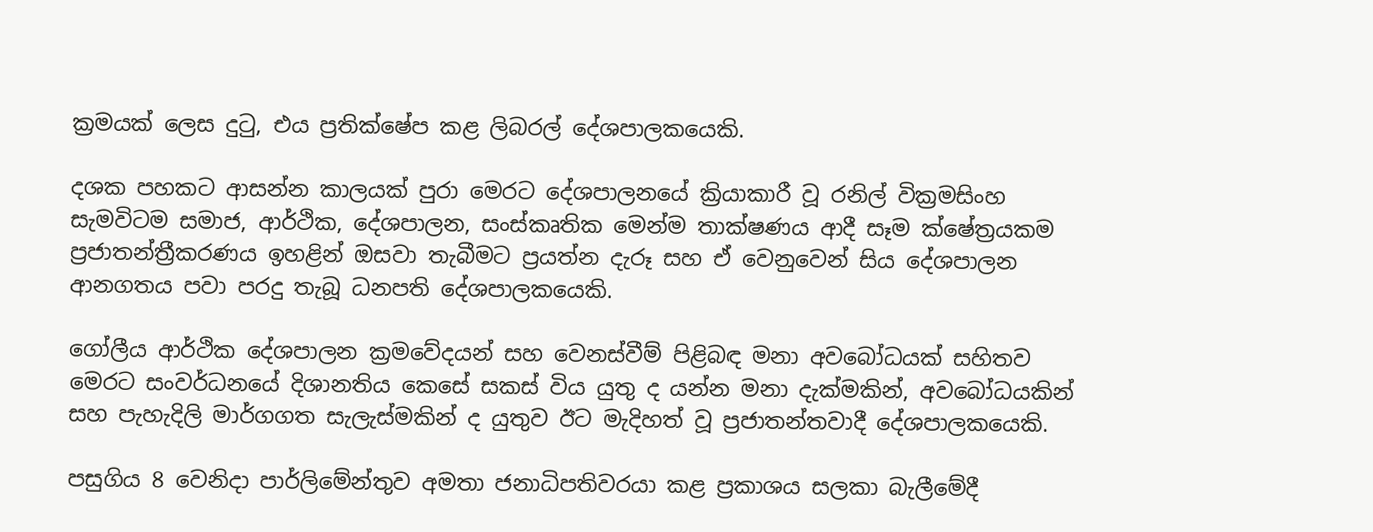ක්‍රමයක් ලෙස දුටු, එය ප්‍රතික්ෂේප කළ ලිබරල් දේශපාලකයෙකි.

දශක පහකට ආසන්න කාලයක් පුරා මෙරට දේශපාලනයේ ක්‍රියාකාරී වූ රනිල් වික්‍රමසිංහ සැමවිටම සමාජ, ආර්ථික, දේශපාලන, සංස්කෘතික මෙන්ම තාක්ෂණය ආදී සෑම ක්ෂේත්‍රයකම ප්‍රජාතන්ත්‍රීකරණය ඉහළින් ඔසවා තැබීමට ප්‍රයත්න දැරූ සහ ඒ වෙනුවෙන් සිය දේශපාලන ආනගතය පවා පරදු තැබූ ධනපති දේශපාලකයෙකි.

ගෝලීය ආර්ථික දේශපාලන ක්‍රමවේදයන් සහ වෙනස්වීම් පිළිබඳ මනා අවබෝධයක් සහිතව මෙරට සංවර්ධනයේ දිශානතිය කෙසේ සකස් විය යුතු ද යන්න මනා දැක්මකින්, අවබෝධයකින් සහ පැහැදිලි මාර්ගගත සැලැස්මකින් ද යුතුව ඊට මැදිහත් වූ ප්‍රජාතන්තවාදී දේශපාලකයෙකි.

පසුගිය 8 වෙනිදා පාර්ලිමේන්තුව අමතා ජනාධිපතිවරයා කළ ප්‍රකාශය සලකා බැලීමේදී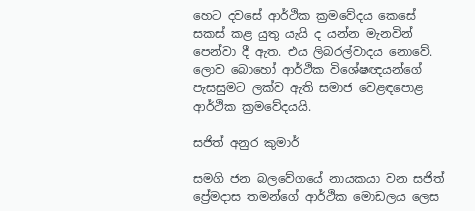හෙට දවසේ ආර්ථික ක්‍රමවේදය කෙසේ සකස් කළ යුතු යැයි ද යන්න මැනවින් පෙන්වා දී ඇත. එය ලිබරල්වාදය නොවේ. ලොව බොහෝ ආර්ථික විශේෂඥයන්ගේ පැසසුමට ලක්ව ඇති සමාජ වෙළඳපොළ ආර්ථික ක්‍රමවේදයයි.

සජිත් අනුර කුමාර්

සමගි ජන බලවේගයේ නායකයා වන සජිත් ප්‍රේමදාස තමන්ගේ ආර්ථික මොඩලය ලෙස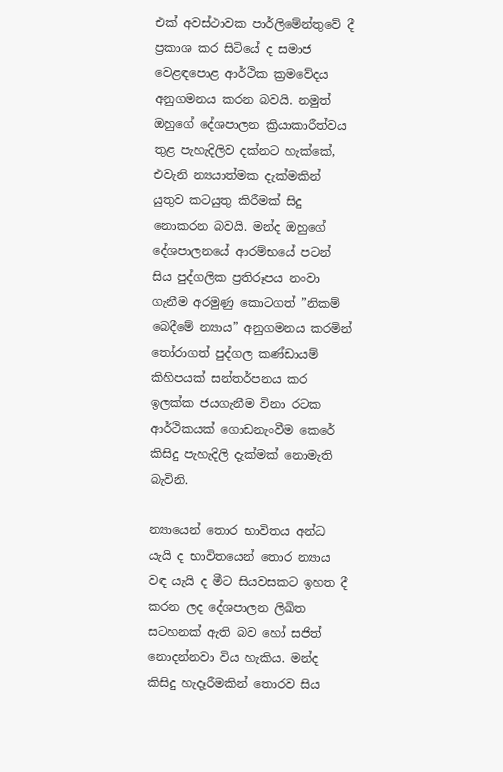එක් අවස්ථාවක පාර්ලිමේන්තුවේ දී ප්‍රකාශ කර සිටියේ ද සමාජ වෙළඳපොළ ආර්ථික ක්‍රමවේදය අනුගමනය කරන බවයි. නමුත් ඔහුගේ දේශපාලන ක්‍රියාකාරීත්වය තුළ පැහැදිලිව දක්නට හැක්කේ, එවැනි න්‍යයාත්මක දැක්මකින් යුතුව කටයුතු කිරීමක් සිදු නොකරන බවයි. මන්ද ඔහුගේ දේශපාලනයේ ආරම්භයේ පටන් සිය පුද්ගලික ප්‍රතිරූපය නංවා ගැනීම අරමුණු කොටගත් ”නිකම් බෙදීමේ න්‍යාය” අනුගමනය කරමින් තෝරාගත් පුද්ගල කණ්ඩායම් කිහිපයක් සන්තර්පනය කර ඉලක්ක ජයගැනීම විනා රටක ආර්ථිකයක් ගොඩනැංවීම කෙරේ කිසිදු පැහැදිලි දැක්මක් නොමැති බැවිනි.

න්‍යායෙන් තොර භාවිතය අන්ධ යැයි ද භාවිතයෙන් තොර න්‍යාය වඳ යැයි ද මීට සියවසකට ඉහත දී කරන ලද දේශපාලන ලිඛිත සටහනක් ඇති බව හෝ සජිත් නොදන්නවා විය හැකිය. මන්ද කිසිදු හැදෑරීමකින් තොරව සිය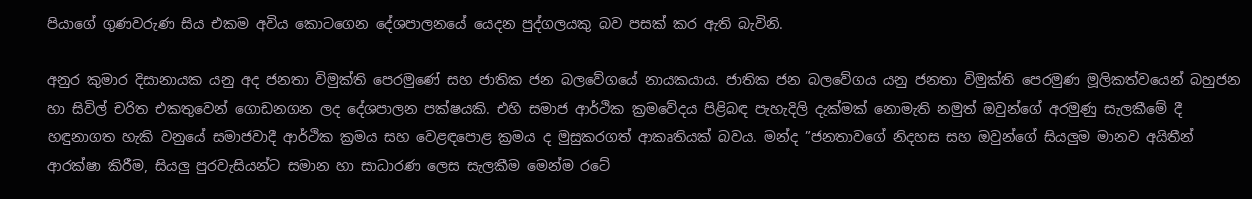පියාගේ ගුණවරුණ සිය එකම අවිය කොටගෙන දේශපාලනයේ යෙදන පුද්ගලයකු බව පසක් කර ඇති බැවිනි.

අනුර කුමාර දිසානායක යනු අද ජනතා විමුක්ති පෙරමුණේ සහ ජාතික ජන බලවේගයේ නායකයාය. ජාතික ජන බලවේගය යනු ජනතා විමුක්ති පෙරමුණ මූලිකත්වයෙන් බහුජන හා සිවිල් චරිත එකතුවෙන් ගොඩනගන ලද දේශපාලන පක්ෂයකි. එහි සමාජ ආර්ථික ක්‍රමවේදය පිළිබඳ පැහැදිලි දැක්මක් නොමැති නමුත් ඔවුන්ගේ අරමුණු සැලකීමේ දී හඳුනාගත හැකි වනුයේ සමාජවාදී ආර්ථික ක්‍රමය සහ වෙළඳපොළ ක්‍රමය ද මුසුකරගත් ආකෘතියක් බවය. මන්ද ”ජනතාවගේ නිදහස සහ ඔවුන්ගේ සියලුම මානව අයිතීන් ආරක්ෂා කිරීම, සියලු පුරවැසියන්ට සමාන හා සාධාරණ ලෙස සැලකීම මෙන්ම රටේ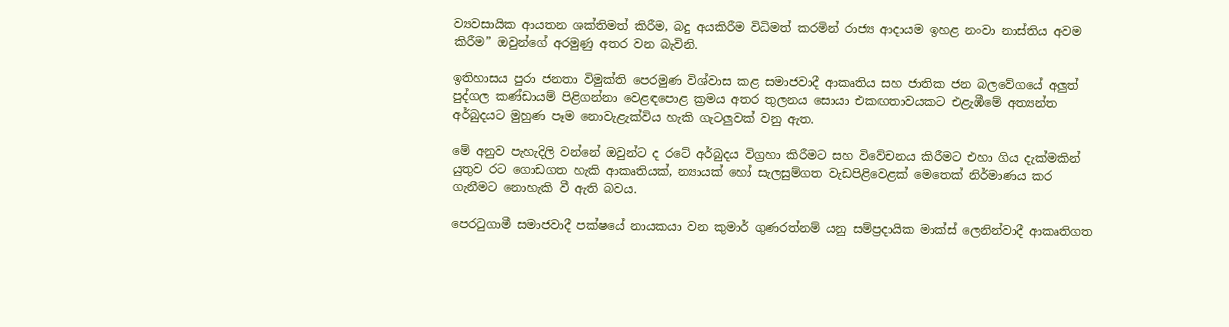ව්‍යවසායික ආයතන ශක්තිමත් කිරීම, බදු අයකිරීම විධිමත් කරමින් රාජ්‍ය ආදායම ඉහළ නංවා නාස්තිය අවම කිරීම” ඔවුන්ගේ අරමුණු අතර වන බැවිනි.

ඉතිහාසය පුරා ජනතා විමුක්ති පෙරමුණ විශ්වාස කළ සමාජවාදී ආකෘතිය සහ ජාතික ජන බලවේගයේ අලුත් පුද්ගල කණ්ඩායම් පිළිගන්නා වෙළඳපොළ ක්‍රමය අතර තුලනය සොයා එකඟතාවයකට එළැඹීමේ අත්‍යන්ත අර්බුදයට මුහුණ පෑම නොවැළැක්විය හැකි ගැටලුවක් වනු ඇත.

මේ අනුව පැහැදිලි වන්නේ ඔවුන්ට ද රටේ අර්බුදය විග්‍රහා කිරීමට සහ විවේචනය කිරීමට එහා ගිය දැක්මකින් යුතුව රට ගොඩගත හැකි ආකෘතියක්, න්‍යායක් හෝ සැලසුම්ගත වැඩපිළිවෙළක් මෙතෙක් නිර්මාණය කර ගැනීමට නොහැකි වී ඇති බවය.

පෙරටුගාමී සමාජවාදී පක්ෂයේ නායකයා වන කුමාර් ගුණරත්නම් යනු සම්ප්‍රදායික මාක්ස් ලෙනින්වාදී ආකෘතිගත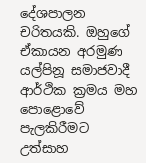දේශපාලන චරිතයකි. ඔහුගේ ඒකායන අරමුණ යල්පිනූ සමාජවාදී ආර්ථික ක්‍රමය මහ පොළොවේ පැලකිරීමට උත්සාහ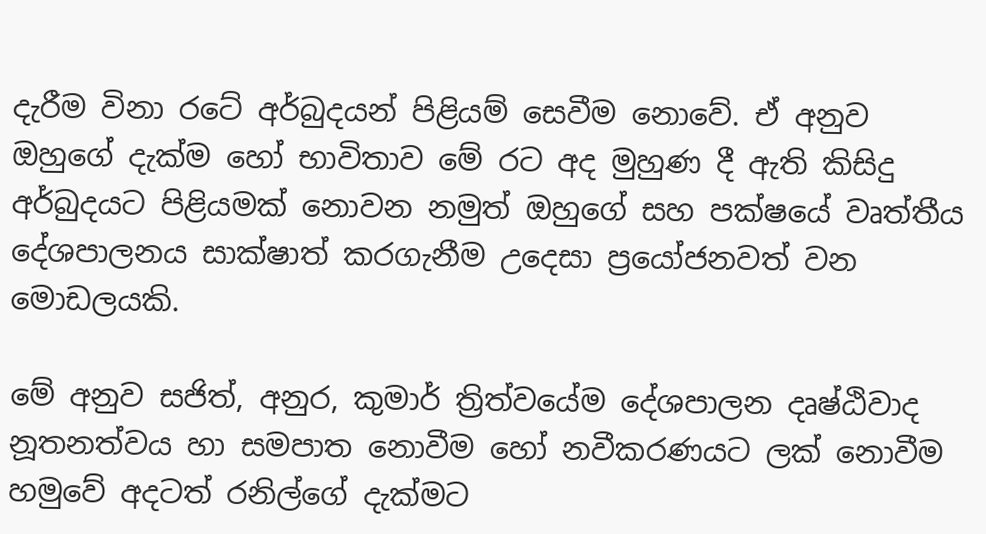දැරීම විනා රටේ අර්බුදයන් පිළියම් සෙවීම නොවේ. ඒ අනුව ඔහුගේ දැක්ම හෝ භාවිතාව මේ රට අද මුහුණ දී ඇති කිසිදු අර්බුදයට පිළියමක් නොවන නමුත් ඔහුගේ සහ පක්ෂයේ වෘත්තීය දේශපාලනය සාක්ෂාත් කරගැනීම උදෙසා ප්‍රයෝජනවත් වන මොඩලයකි.

මේ අනුව සජිත්, අනුර, කුමාර් ත්‍රිත්වයේම දේශපාලන දෘෂ්ඨිවාද නූතනත්වය හා සමපාත නොවීම හෝ නවීකරණයට ලක් නොවීම හමුවේ අදටත් රනිල්ගේ දැක්මට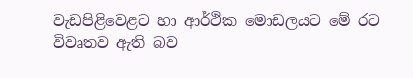වැඩපිළිවෙළට හා ආර්ථික මොඩලයට මේ රට විවෘතව ඇති බව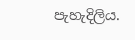පැහැදිලිය.